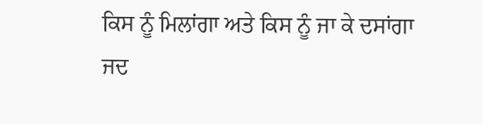ਕਿਸ ਨੂੰ ਮਿਲਾਂਗਾ ਅਤੇ ਕਿਸ ਨੂੰ ਜਾ ਕੇ ਦਸਾਂਗਾ
ਜਦ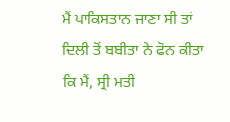ਮੈਂ ਪਾਕਿਸਤਾਨ ਜਾਣਾ ਸੀ ਤਾਂ ਦਿਲੀ ਤੋਂ ਬਬੀਤਾ ਨੇ ਫੋਨ ਕੀਤਾ ਕਿ ਮੈਂ, ਸ੍ਰੀ ਮਤੀ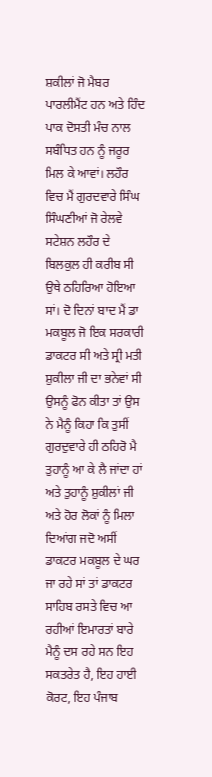ਸ਼ਕੀਲਾਂ ਜੋ ਮੈਬਰ ਪਾਰਲੀਮੈਂਟ ਹਨ ਅਤੇ ਹਿੰਦ ਪਾਕ ਦੋਸਤੀ ਮੰਚ ਨਾਲ ਸਬੰਧਿਤ ਹਨ ਨੂੰ ਜਰੂਰ ਮਿਲ ਕੇ ਆਵਾਂ। ਲਹੌਰ ਵਿਚ ਮੈਂ ਗੁਰਦਵਾਰੇ ਸਿੰਘ ਸਿੰਘਣੀਆਂ ਜੋ ਰੇਲਵੇ ਸਟੇਸ਼ਨ ਲਹੌਰ ਦੇ ਬਿਲਕੁਲ ਹੀ ਕਰੀਬ ਸੀ ਉਥੇ ਠਹਿਰਿਆ ਹੋਇਆ ਸਾਂ। ਦੋ ਦਿਨਾਂ ਬਾਦ ਮੈਂ ਡਾ ਮਕਬੂਲ ਜੋ ਇਕ ਸਰਕਾਰੀ ਡਾਕਟਰ ਸੀ ਅਤੇ ਸ੍ਰੀ ਮਤੀ ਸ਼ੁਕੀਲਾ ਜੀ ਦਾ ਭਨੇਵਾਂ ਸੀ ਉਸਨੂੰ ਫੋਨ ਕੀਤਾ ਤਾਂ ਉਸ ਨੇ ਮੈਨੂੰ ਕਿਹਾ ਕਿ ਤੁਸੀਂ ਗੁਰਦੁਵਾਰੇ ਹੀ ਠਹਿਰੋ ਮੈ ਤੁਹਾਨੂੰ ਆ ਕੇ ਲੈ ਜਾਂਦਾ ਹਾਂ ਅਤੇ ਤੁਹਾਨੂੰ ਸ਼ੁਕੀਲਾਂ ਜੀ ਅਤੇ ਹੋਰ ਲੋਕਾਂ ਨੂੰ ਮਿਲਾ ਦਿਆਂਗ ਜਦੋ ਅਸੀਂ ਡਾਕਟਰ ਮਕਬੂਲ ਦੇ ਘਰ ਜਾ ਰਹੇ ਸਾਂ ਤਾਂ ਡਾਕਟਰ ਸਾਹਿਬ ਰਸਤੇ ਵਿਚ ਆ ਰਹੀਆਂ ਇਮਾਰਤਾਂ ਬਾਰੇ ਮੈਨੂੰ ਦਸ ਰਹੇ ਸਨ ਇਹ ਸਕਤਰੇਤ ਹੈ, ਇਹ ਹਾਈ ਕੋਰਟ, ਇਹ ਪੰਜਾਬ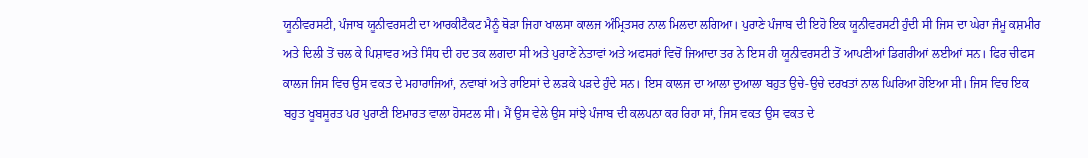ਯੂਨੀਵਰਸਟੀ, ਪੰਜਾਬ ਯੂਨੀਵਰਸਟੀ ਦਾ ਆਰਕੀਟੈਕਟ ਮੈਨੂੰ ਥੋੜਾ ਜਿਹਾ ਖਾਲਸਾ ਕਾਲਜ ਅੰਮ੍ਰਿਤਸਰ ਨਾਲ ਮਿਲਦਾ ਲਗਿਆ। ਪੁਰਾਣੇ ਪੰਜਾਬ ਦੀ ਇਹੋ ਇਕ ਯੂਨੀਵਰਸਟੀ ਹੁੰਦੀ ਸੀ ਜਿਸ ਦਾ ਘੇਰਾ ਜੰਮੂ ਕਸ਼ਮੀਰ ਅਤੇ ਦਿਲੀ ਤੋਂ ਚਲ ਕੇ ਪਿਸ਼ਾਵਰ ਅਤੇ ਸਿੰਧ ਦੀ ਹਦ ਤਕ ਲਗਦਾ ਸੀ ਅਤੇ ਪੁਰਾਣੇਂ ਨੇਤਾਵਾਂ ਅਤੇ ਅਫਸਰਾਂ ਵਿਚੋਂ ਜਿਆਦਾ ਤਰ ਨੇ ਇਸ ਹੀ ਯੂਨੀਵਰਸਟੀ ਤੋਂ ਆਪਣੀਆਂ ਡਿਗਰੀਆਂ ਲਈਆਂ ਸਨ। ਫਿਰ ਚੀਫਸ ਕਾਲਜ ਜਿਸ ਵਿਚ ਉਸ ਵਕਤ ਦੇ ਮਹਾਰਾਜਿਆਂ, ਨਵਾਬਾਂ ਅਤੇ ਰਾਇਸਾਂ ਦੇ ਲੜਕੇ ਪੜਦੇ ਹੁੰਦੇ ਸਨ। ਇਸ ਕਾਲਜ ਦਾ ਆਲਾ ਦੁਆਲਾ ਬਹੁਤ ਉਚੇ-ਉਚੇ ਦਰਖਤਾਂ ਨਾਲ ਘਿਰਿਆ ਹੋਇਆ ਸੀ। ਜਿਸ ਵਿਚ ਇਕ ਬਹੁਤ ਖੂਬਸੂਰਤ ਪਰ ਪੁਰਾਣੀ ਇਮਾਰਤ ਵਾਲਾ ਹੋਸਟਲ ਸੀ। ਮੈਂ ਉਸ ਵੇਲੇ ਉਸ ਸਾਂਝੇ ਪੰਜਾਬ ਦੀ ਕਲਪਨਾ ਕਰ ਰਿਹਾ ਸਾਂ, ਜਿਸ ਵਕਤ ਉਸ ਵਕਤ ਦੇ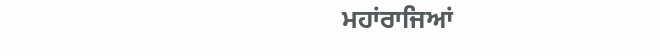ਮਹਾਂਰਾਜਿਆਂ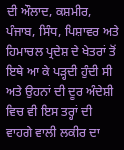ਦੀ ਔਲਾਦ, ਕਸ਼ਮੀਰ, ਪੰਜਾਬ, ਸਿੰਧ, ਪਿਸ਼ਾਵਰ ਅਤੇ ਹਿਮਾਚਲ ਪ੍ਰਦੇਸ਼ ਦੇ ਖੇਤਰਾਂ ਤੋਂ ਇਥੇ ਆ ਕੇ ਪੜ੍ਹਦੀ ਹੁੰਦੀ ਸੀ ਅਤੇ ਉਹਨਾਂ ਦੀ ਦੂਰ ਅੰਦੇਸ਼ੀ ਵਿਚ ਵੀ ਇਸ ਤਰ੍ਹਾਂ ਦੀ ਵਾਹਗੇ ਵਾਲੀ ਲਕੀਰ ਦਾ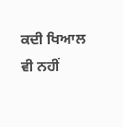ਕਦੀ ਖਿਆਲ ਵੀ ਨਹੀਂ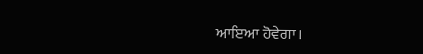ਆਇਆ ਹੋਵੇਗਾ।